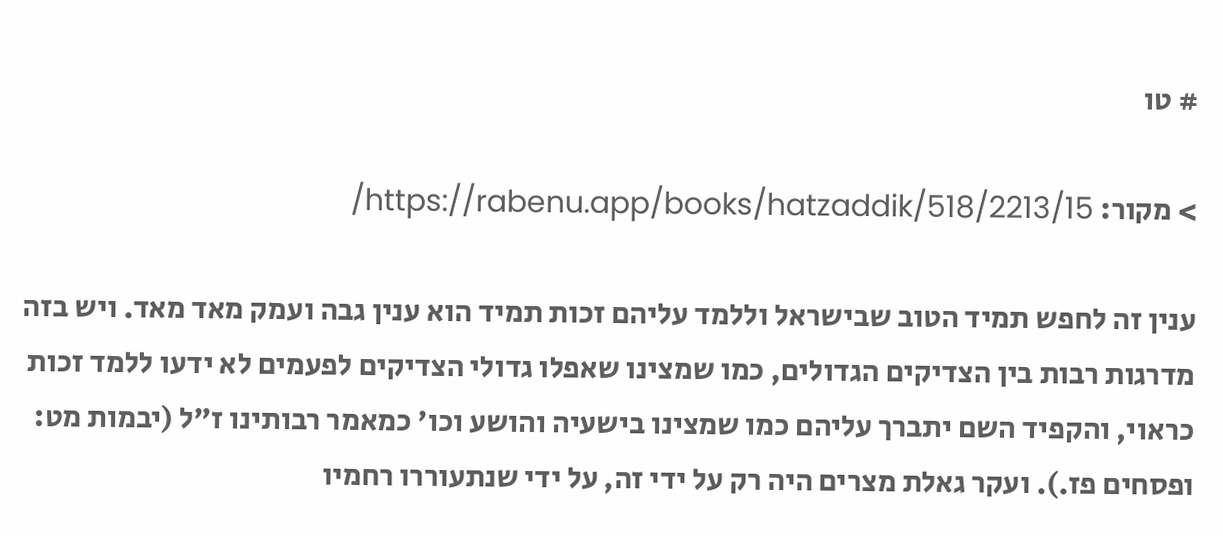# טו

> מקור: https://rabenu.app/books/hatzaddik/518/2213/15/

ענין זה לחפש תמיד הטוב שבישראל וללמד עליהם זכות תמיד הוא ענין גבה ועמק מאד מאד. ויש בזה מדרגות רבות בין הצדיקים הגדולים, כמו שמצינו שאפלו גדולי הצדיקים לפעמים לא ידעו ללמד זכות כראוי, והקפיד השם יתברך עליהם כמו שמצינו בישעיה והושע וכו' כמאמר רבותינו ז"ל (יבמות מט: ופסחים פז.). ועקר גאלת מצרים היה רק על ידי זה, על ידי שנתעוררו רחמיו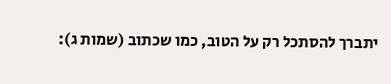יתברך להסתכל רק על הטוב, כמו שכתוב (שמות ג):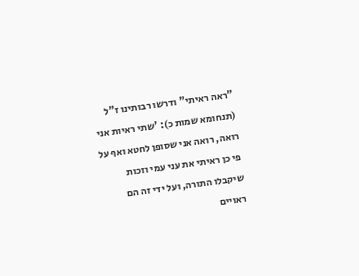"ראה ראיתי" ודרשו רבותינו ז"ל (תנחומא שמות כ): 'שתי ראיות אני רואה, רואה אני שסופן לחטא ואף על פי כן ראיתי את עני עמי וזכות שיקבלו התורה, ועל ידי זה הם ראויים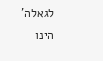לגאלה' הינו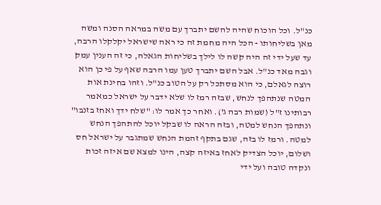כנ"ל. וכל הוכוח שהיה להשם יתברך עם משה במראה הסנה ומשה מאן בשליחותו - הכל היה מחמת זה כי ראה שישראל יקלקלו הרבה, עד שעל ידי זה היה קשה לו לילך בשליחות הגאלה, כי זה הענין עמק וגבה מאד כנ"ל. אבל השם יתברך טען עמו הרבה שאף על פי כן הוא רוצה לגאלם, כי הוא מסתכל רק על הטוב כנ"ל. וזהו בחינת אות המטה שנתהפך לנחש, שבזה רמז לו שלא ידבר על ישראל כמאמר רבותינו ז"ל (שמות רבה ג'). ואחר כך אמר לו: "שלח ידך ואחז בזנבו" ונתהפך הנחש למטה, ובזה הראה לו שבקל יוכל להתהפך הנחש למטה. ורמז לו בזה, שגם בתקף זהמת הנחש שמתגבר על ישראל חס ושלום, יוכל הצדיק לאחז באיזה קצה, הינו למצא שם איזה זכות ונקדה טובה ועל ידי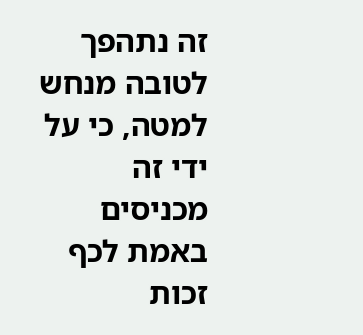זה נתהפך לטובה מנחש למטה, כי על ידי זה מכניסים באמת לכף זכות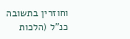וחוזרין בתשובה כנ"ל (הלכות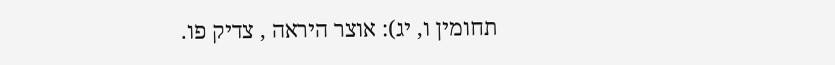תחומין ו, יג): אוצר היראה , צדיק פו.